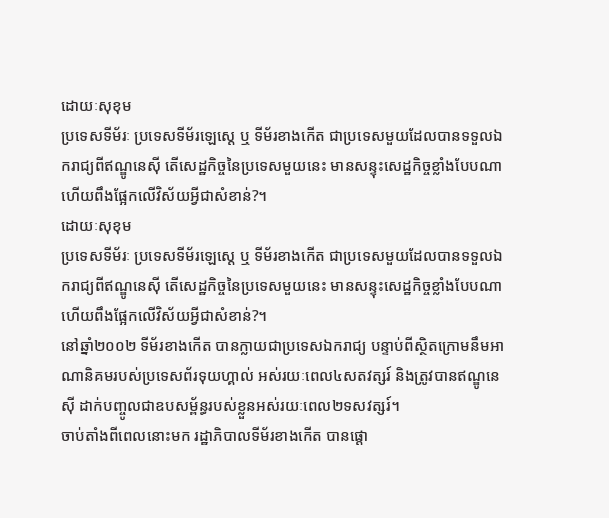ដោយៈសុខុម
ប្រទេសទីម័រៈ ប្រទេសទីម័រឡេស្តេ ឬ ទីម័រខាងកើត ជាប្រទេសមួយដែលបានទទួលឯករាជ្យពីឥណ្ឌូនេស៊ី តើសេដ្ឋកិច្ចនៃប្រទេសមួយនេះ មានសន្ទុះសេដ្ឋកិច្ចខ្លាំងបែបណា ហើយពឹងផ្អែកលើវិស័យអ្វីជាសំខាន់?។
ដោយៈសុខុម
ប្រទេសទីម័រៈ ប្រទេសទីម័រឡេស្តេ ឬ ទីម័រខាងកើត ជាប្រទេសមួយដែលបានទទួលឯករាជ្យពីឥណ្ឌូនេស៊ី តើសេដ្ឋកិច្ចនៃប្រទេសមួយនេះ មានសន្ទុះសេដ្ឋកិច្ចខ្លាំងបែបណា ហើយពឹងផ្អែកលើវិស័យអ្វីជាសំខាន់?។
នៅឆ្នាំ២០០២ ទីម័រខាងកើត បានក្លាយជាប្រទេសឯករាជ្យ បន្ទាប់ពីស្ថិតក្រោមនឹមអាណានិគមរបស់ប្រទេសព័រទុយហ្គាល់ អស់រយៈពេល៤សតវត្សរ៍ និងត្រូវបានឥណ្ឌូនេស៊ី ដាក់បញ្ចូលជាឧបសម្ព័ន្ធរបស់ខ្លួនអស់រយៈពេល២ទសវត្សរ៍។
ចាប់តាំងពីពេលនោះមក រដ្ឋាភិបាលទីម័រខាងកើត បានផ្តោ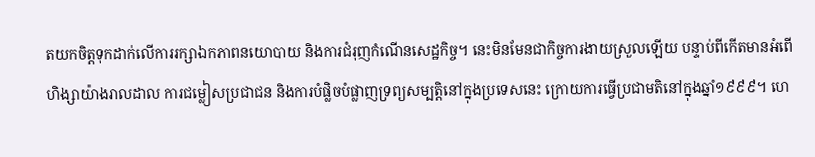តយកចិត្តទុកដាក់លើការរក្សាឯកភាពនយោបាយ និងការជំរុញកំណើនសេដ្ឋកិច្ច។ នេះមិនមែនជាកិច្ចការងាយស្រួលឡើយ បន្ទាប់ពីកើតមានអំពើហិង្សាយ៉ាងរាលដាល ការជម្លៀសប្រជាជន និងការបំផ្លិចបំផ្លាញទ្រព្យសម្បត្តិនៅក្នុងប្រទេសនេះ ក្រោយការធ្វើប្រជាមតិនៅក្នុងឆ្នាំ១៩៩៩។ ហេ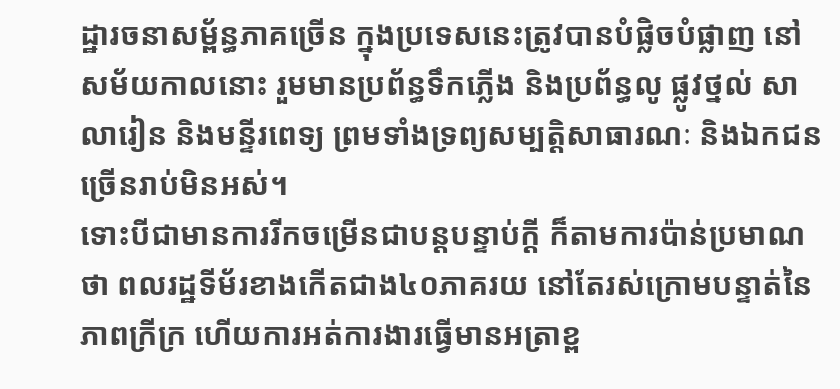ដ្ឋារចនាសម្ព័ន្ធភាគច្រើន ក្នុងប្រទេសនេះត្រូវបានបំផ្លិចបំផ្លាញ នៅសម័យកាលនោះ រួមមានប្រព័ន្ធទឹកភ្លើង និងប្រព័ន្ធលូ ផ្លូវថ្នល់ សាលារៀន និងមន្ទីរពេទ្យ ព្រមទាំងទ្រព្យសម្បត្តិសាធារណៈ និងឯកជនច្រើនរាប់មិនអស់។
ទោះបីជាមានការរីកចម្រើនជាបន្តបន្ទាប់ក្ដី ក៏តាមការប៉ាន់ប្រមាណថា ពលរដ្ឋទីម័រខាងកើតជាង៤០ភាគរយ នៅតែរស់ក្រោមបន្ទាត់នៃភាពក្រីក្រ ហើយការអត់ការងារធ្វើមានអត្រាខ្ព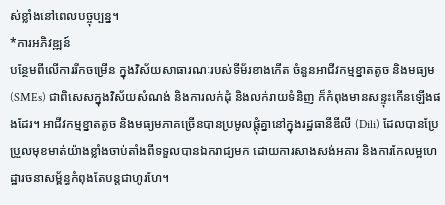ស់ខ្លាំងនៅពេលបច្ចុប្បន្ន។
*ការអភិវឌ្ឍន៍
បន្ថែមពីលើការរីកចម្រើន ក្នុងវិស័យសាធារណៈរបស់ទីម័រខាងកើត ចំនួនអាជីវកម្មខ្នាតតូច និងមធ្យម (SMEs) ជាពិសេសក្នុងវិស័យសំណង់ និងការលក់ដុំ និងលក់រាយទំនិញ ក៏កំពុងមានសន្ទុះកើនឡើងផងដែរ។ អាជីវកម្មខ្នាតតូច និងមធ្យមភាគច្រើនបានប្រមូលផ្ដុំគ្នានៅក្នុងរដ្ឋធានីឌីលី (Dili) ដែលបានប្រែប្រួលមុខមាត់យ៉ាងខ្លាំងចាប់តាំងពីទទួលបានឯករាជ្យមក ដោយការសាងសង់អគារ និងការកែលម្អហេដ្ឋារចនាសម្ព័ន្ធកំពុងតែបន្តជាហូរហែ។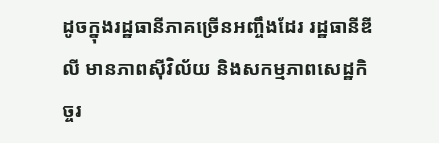ដូចក្នុងរដ្ឋធានីភាគច្រើនអញ្ចឹងដែរ រដ្ឋធានីឌីលី មានភាពស៊ីវិល័យ និងសកម្មភាពសេដ្ឋកិច្ចរ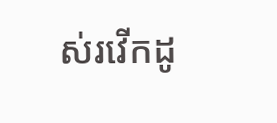ស់រវើកដូ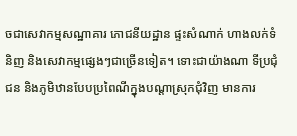ចជាសេវាកម្មសណ្ឋាគារ ភោជនីយដ្ឋាន ផ្ទះសំណាក់ ហាងលក់ទំនិញ និងសេវាកម្មផ្សេងៗជាច្រើនទៀត។ ទោះជាយ៉ាងណា ទីប្រជុំជន និងភូមិឋានបែបប្រពៃណីក្នុងបណ្ដាស្រុកជុំវិញ មានការ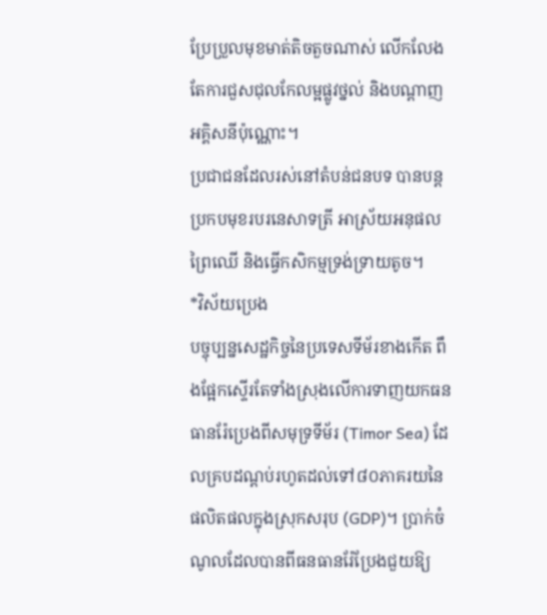ប្រែប្រួលមុខមាត់តិចតួចណាស់ លើកលែងតែការជួសជុលកែលម្អផ្លូវថ្នល់ និងបណ្ដាញអគ្គិសនីប៉ុណ្ណោះ។
ប្រជាជនដែលរស់នៅតំបន់ជនបទ បានបន្តប្រកបមុខរបរនេសាទត្រី អាស្រ័យអនុផលព្រៃឈើ និងធ្វើកសិកម្មទ្រង់ទ្រាយតូច។
*វិស័យប្រេង
បច្ចុប្បន្នសេដ្ឋកិច្ចនៃប្រទេសទីម័រខាងកើត ពឹងផ្អែកស្ទើរតែទាំងស្រុងលើការទាញយកធនធានរ៉ែប្រេងពីសមុទ្រទីម័រ (Timor Sea) ដែលគ្របដណ្ដប់រហូតដល់ទៅ៨០ភាគរយនៃផលិតផលក្នុងស្រុកសរុប (GDP)។ ប្រាក់ចំណូលដែលបានពីធនធានរ៉ែប្រែងជួយឱ្យ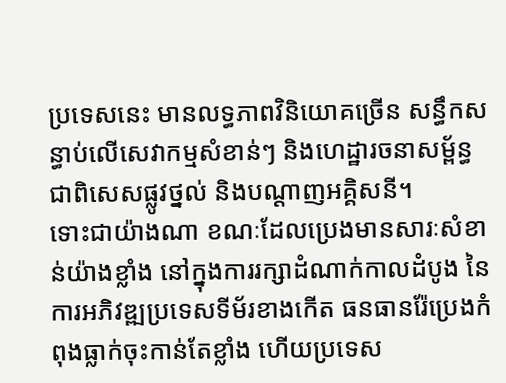ប្រទេសនេះ មានលទ្ធភាពវិនិយោគច្រើន សន្ធឹកសន្ធាប់លើសេវាកម្មសំខាន់ៗ និងហេដ្ឋារចនាសម្ព័ន្ធ ជាពិសេសផ្លូវថ្នល់ និងបណ្ដាញអគ្គិសនី។
ទោះជាយ៉ាងណា ខណៈដែលប្រេងមានសារៈសំខាន់យ៉ាងខ្លាំង នៅក្នុងការរក្សាដំណាក់កាលដំបូង នៃការអភិវឌ្ឍប្រទេសទីម័រខាងកើត ធនធានរ៉ែប្រេងកំពុងធ្លាក់ចុះកាន់តែខ្លាំង ហើយប្រទេស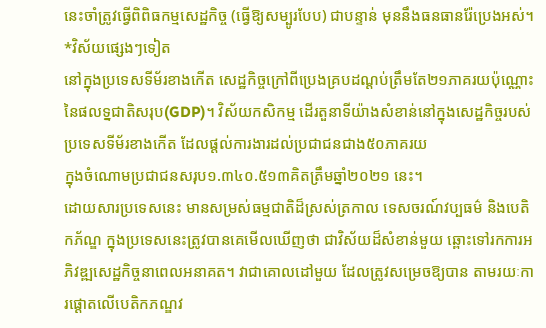នេះចាំត្រូវធ្វើពិពិធកម្មសេដ្ឋកិច្ច (ធ្វើឱ្យសម្បូរបែប) ជាបន្ទាន់ មុននឹងធនធានរ៉ែប្រេងអស់។
*វិស័យផ្សេងៗទៀត
នៅក្នុងប្រទេសទីម័រខាងកើត សេដ្ឋកិច្ចក្រៅពីប្រេងគ្របដណ្ដប់ត្រឹមតែ២១ភាគរយប៉ុណ្ណោះនៃផលទ្នជាតិសរុប(GDP)។ វិស័យកសិកម្ម ដើរតួនាទីយ៉ាងសំខាន់នៅក្នុងសេដ្ឋកិច្ចរបស់ប្រទេសទីម័រខាងកើត ដែលផ្តល់ការងារដល់ប្រជាជនជាង៥០ភាគរយ
ក្នុងចំណោមប្រជាជនសរុប១.៣៤០.៥១៣គិតត្រឹមឆ្នាំ២០២១ នេះ។
ដោយសារប្រទេសនេះ មានសម្រស់ធម្មជាតិដ៏ស្រស់ត្រកាល ទេសចរណ៍វប្បធម៌ និងបេតិកភ័ណ្ឌ ក្នុងប្រទេសនេះត្រូវបានគេមើលឃើញថា ជាវិស័យដ៏សំខាន់មួយ ឆ្ពោះទៅរកការអភិវឌ្ឍសេដ្ឋកិច្ចនាពេលអនាគត។ វាជាគោលដៅមួយ ដែលត្រូវសម្រេចឱ្យបាន តាមរយៈការផ្ដោតលើបេតិកភណ្ឌវ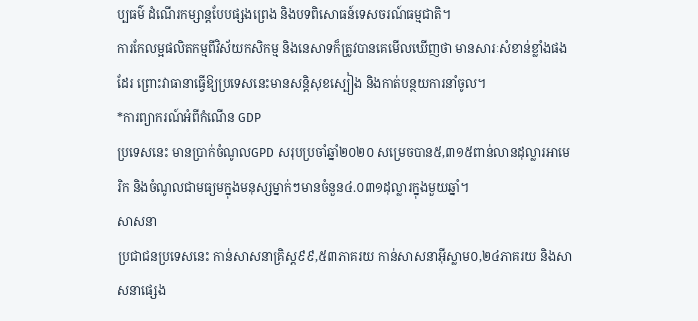ប្បធម៌ ដំណើរកម្សាន្តបែបផ្សងព្រេង និងបទពិសោធន៍ទេសចរណ៍ធម្មជាតិ។
ការកែលម្អផលិតកម្មពីវិស័យកសិកម្ម និងនេសាទក៏ត្រូវបានគេមើលឃើញថា មានសារៈសំខាន់ខ្លាំងផងដែរ ព្រោះវាធានាធ្វើឱ្យប្រទេសនេះមានសន្តិសុខស្បៀង និងកាត់បន្ថយការនាំចូល។
*ការព្យាករណ៍អំពីកំណើន GDP
ប្រទេសនេះ មានប្រាក់ចំណូលGPD សរុបប្រចាំឆ្នាំ២០២០ សម្រេចបាន៥,៣១៥ពាន់លានដុល្លារអាមេរិក និងចំណូលជាមធ្យមក្នុងមនុស្សម្នាក់ៗមានចំនួន៤.០៣១ដុល្លារក្នុងមួយឆ្នាំ។
សាសនា
ប្រជាជនប្រទេសនេះ កាន់សាសនាគ្រិស្ត៩៩,៥៣ភាគរយ កាន់សាសនាអ៊ីស្លាម០,២៤ភាគរយ និងសាសនាផ្សេង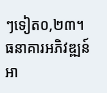ៗទៀត០,២៣។
ធនាគារអភិវឌ្ឍន៍អា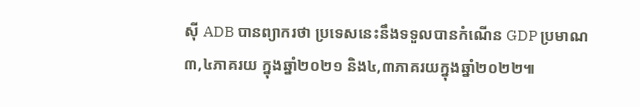ស៊ី ADB បានព្យាករថា ប្រទេសនេះនឹងទទួលបានកំណើន GDP ប្រមាណ៣,៤ភាគរយ ក្នុងឆ្នាំ២០២១ និង៤,៣ភាគរយក្នុងឆ្នាំ២០២២៕